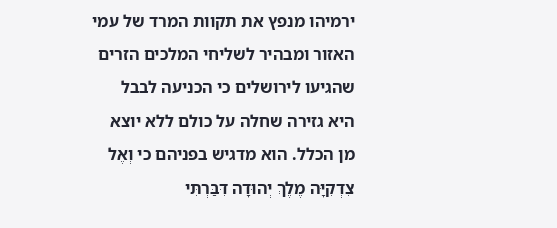ירמיהו מנפץ את תקוות המרד של עמי האזור ומבהיר לשליחי המלכים הזרים שהגיעו לירושלים כי הכניעה לבבל היא גזירה שחלה על כולם ללא יוצא מן הכלל. הוא מדגיש בפניהם כי וְאֶל צִדְקִיָּה מֶלֶךְ יְהוּדָה דִּבַּרְתִּי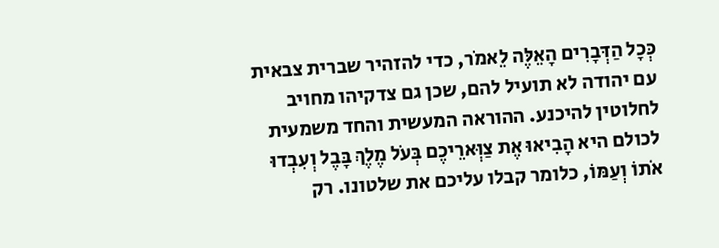כְּכׇל הַדְּבָרִים הָאֵלֶּה לֵאמֹר, כדי להזהיר שברית צבאית עם יהודה לא תועיל להם, שכן גם צדקיהו מחויב לחלוטין להיכנע. ההוראה המעשית והחד משמעית לכולם היא הָבִיאוּ אֶת צַוְּארֵיכֶם בְּעֹל מֶלֶךְ בָּבֶל וְעִבְדוּ אֹתוֹ וְעַמּוֹ, כלומר קבלו עליכם את שלטונו. רק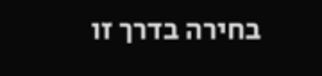בחירה בדרך זו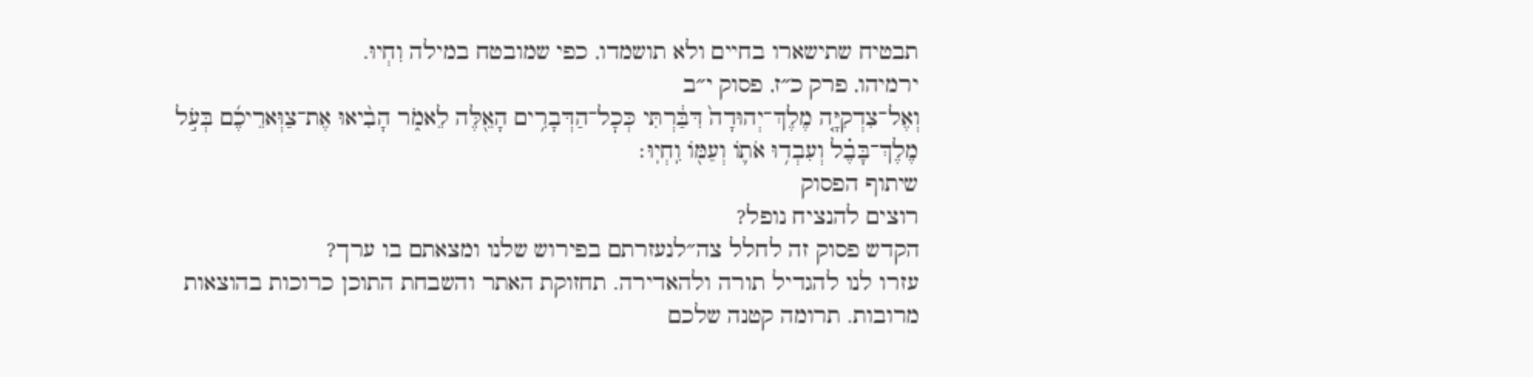תבטיח שתישארו בחיים ולא תושמדו, כפי שמובטח במילה וִחְיוּ.
ירמיהו, פרק כ״ז, פסוק י״ב
וְאֶל־צִדְקִיָּ֤ה מֶלֶךְ־יְהוּדָה֙ דִּבַּ֔רְתִּי כְּכׇל־הַדְּבָרִ֥ים הָאֵ֖לֶּה לֵאמֹ֑ר הָבִ֨יאוּ אֶת־צַוְּארֵיכֶ֜ם בְּעֹ֣ל מֶלֶךְ־בָּבֶ֗ל וְעִבְד֥וּ אֹת֛וֹ וְעַמּ֖וֹ וִֽחְיֽוּ׃
שיתוף הפסוק
רוצים להנציח נופל?
הקדש פסוק זה לחלל צה״לנעזרתם בפירוש שלנו ומצאתם בו ערך?
עזרו לנו להגדיל תורה ולהאדירה. תחזוקת האתר והשבחת התוכן כרוכות בהוצאות מרובות. תרומה קטנה שלכם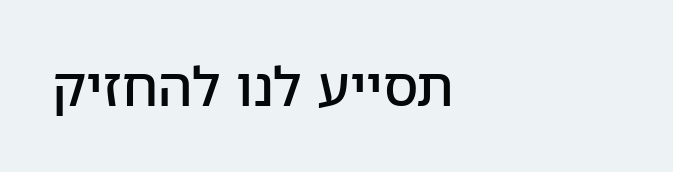תסייע לנו להחזיק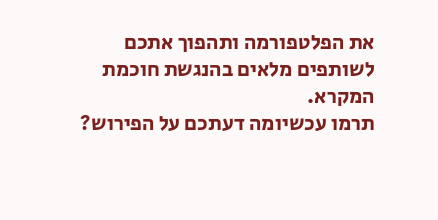את הפלטפורמה ותהפוך אתכם לשותפים מלאים בהנגשת חוכמת המקרא.
תרמו עכשיומה דעתכם על הפירוש?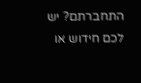התחברתם? יש לכם חידוש או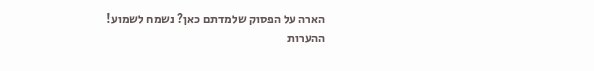הארה על הפסוק שלמדתם כאן? נשמח לשמוע!
ההערות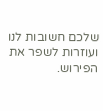שלכם חשובות לנו ועוזרות לשפר את הפירוש.